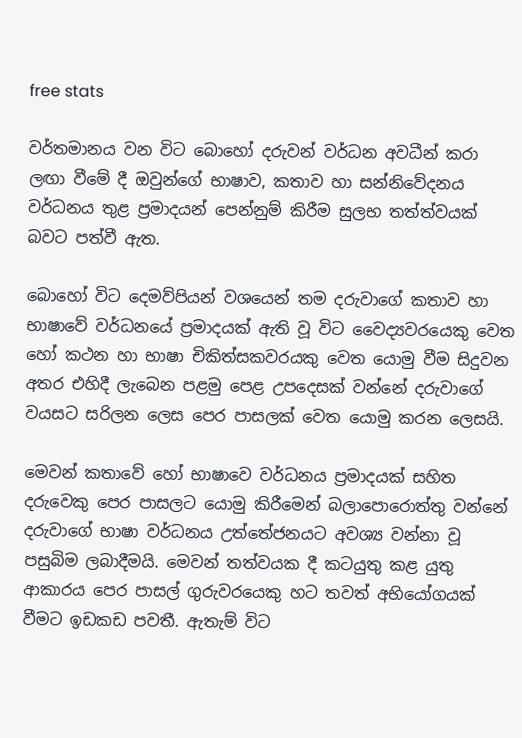free stats

වර්තමානය වන විට බොහෝ දරුවන් වර්ධන අවධීන් කරා ලඟා වීමේ දී ඔවුන්ගේ භාෂාව, කතාව හා සන්නිවේදනය වර්ධනය තුළ ප්‍රමාදයන් පෙන්නුම් කිරීම සුලභ තත්ත්වයක් බවට පත්වී ඇත.

බොහෝ විට දෙමව්පියන් වශයෙන් තම දරුවාගේ කතාව හා භාෂාවේ වර්ධනයේ ප්‍රමාදයක් ඇති වූ විට වෛද්‍යවරයෙකු වෙත හෝ කථන හා භාෂා චිකිත්සකවරයකු වෙත යොමු වීම සිදුවන අතර එහිදී ලැබෙන පළමු පෙළ උපදෙසක් වන්නේ දරුවාගේ වයසට සරිලන ලෙස පෙර පාසලක් වෙත යොමු කරන ලෙසයි.

මෙවන් කතාවේ හෝ භාෂාවෙ වර්ධනය ප්‍රමාදයක් සහිත දරුවෙකු පෙර පාසලට යොමු කිරීමෙන් බලාපොරොත්තු වන්නේ දරුවාගේ භාෂා වර්ධනය උත්තේජනයට අවශ්‍ය වන්නා වූ පසුබිම ලබාදීමයි. මෙවන් තත්වයක දී කටයුතු කළ යුතු ආකාරය පෙර පාසල් ගුරුවරයෙකු හට තවත් අභියෝගයක් වීමට ඉඩකඩ පවතී. ඇතැම් විට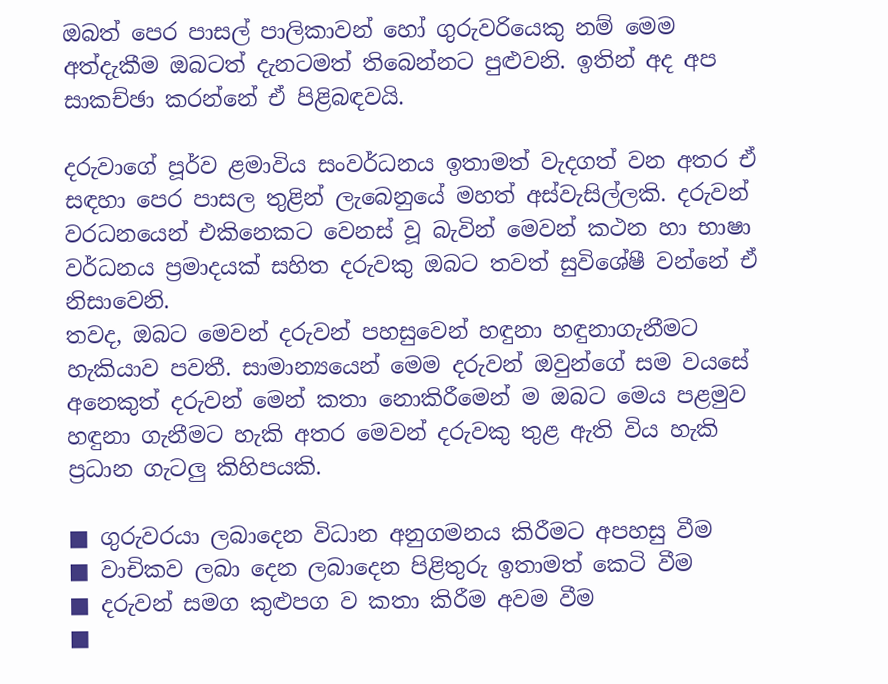ඔබත් පෙර පාසල් පාලිකාවන් හෝ ගුරුවරියෙකු නම් මෙම අත්දැකීම ඔබටත් දැනටමත් තිබෙන්නට පුළුවනි. ඉතින් අද අප සාකච්ඡා කරන්නේ ඒ පිළිබඳවයි.

දරුවාගේ පූර්ව ළමාවිය සංවර්ධනය ඉතාමත් වැදගත් වන අතර ඒ සඳහා පෙර පාසල තුළින් ලැබෙනුයේ මහත් අස්වැසිල්ලකි. දරුවන් වරධනයෙන් එකිනෙකට වෙනස් වූ බැවින් මෙවන් කථන හා භාෂා වර්ධනය ප්‍රමාදයක් සහිත දරුවකු ඔබට තවත් සුවිශේෂී වන්නේ ඒ නිසාවෙනි.
තවද, ඔබට මෙවන් දරුවන් පහසුවෙන් හඳුනා හඳුනාගැනීමට හැකියාව පවතී. සාමාන්‍යයෙන් මෙම දරුවන් ඔවුන්ගේ සම වයසේ අනෙකුත් දරුවන් මෙන් කතා නොකිරීමෙන් ම ඔබට මෙය පළමුව හඳුනා ගැනීමට හැකි අතර මෙවන් දරුවකු තුළ ඇති විය හැකි ප්‍රධාන ගැටලු‍ කිහිපයකි.

■ ගුරුවරයා ලබාදෙන විධාන අනුගමනය කිරීමට අපහසු වීම
■ වාචිකව ලබා දෙන ලබාදෙන පිළිතුරු ඉතාමත් කෙටි වීම
■ දරුවන් සමග කුළුපග ව කතා කිරීම අවම වීම
■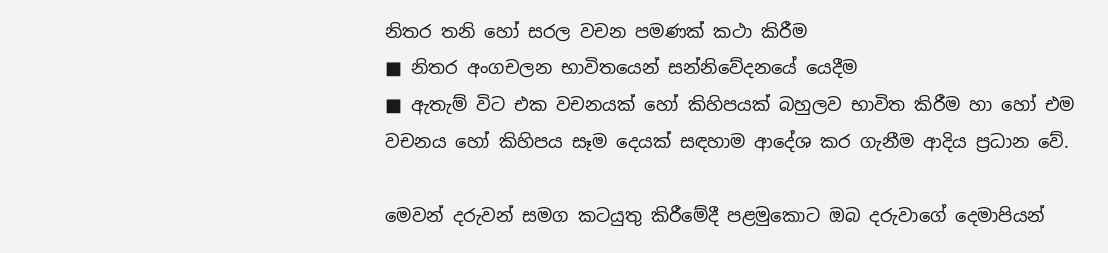නිතර තනි හෝ සරල වචන පමණක් කථා කිරීම
■ නිතර අංගචලන භාවිතයෙන් සන්නිවේදනයේ යෙදීම
■ ඇතැම් විට එක වචනයක් හෝ කිහිපයක් බහුලව භාවිත කිරීම හා හෝ එම
වචනය හෝ කිහිපය සෑම දෙයක් සඳහාම ආදේශ කර ගැනීම ආදිය ප්‍රධාන වේ.

මෙවන් දරුවන් සමග කටයුතු කිරීමේදී පළමුකොට ඔබ දරුවාගේ දෙමාපියන්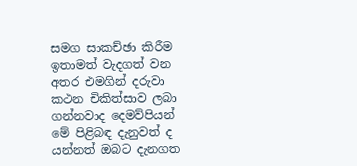සමග සාකච්ඡා කිරීම ඉතාමත් වැදගත් වන අතර එමගින් දරුවා කථන චිකිත්සාව ලබා ගන්නවාද දෙමව්පියන් මේ පිළිබඳ දැනුවත් ද යන්නත් ඔබට දැනගත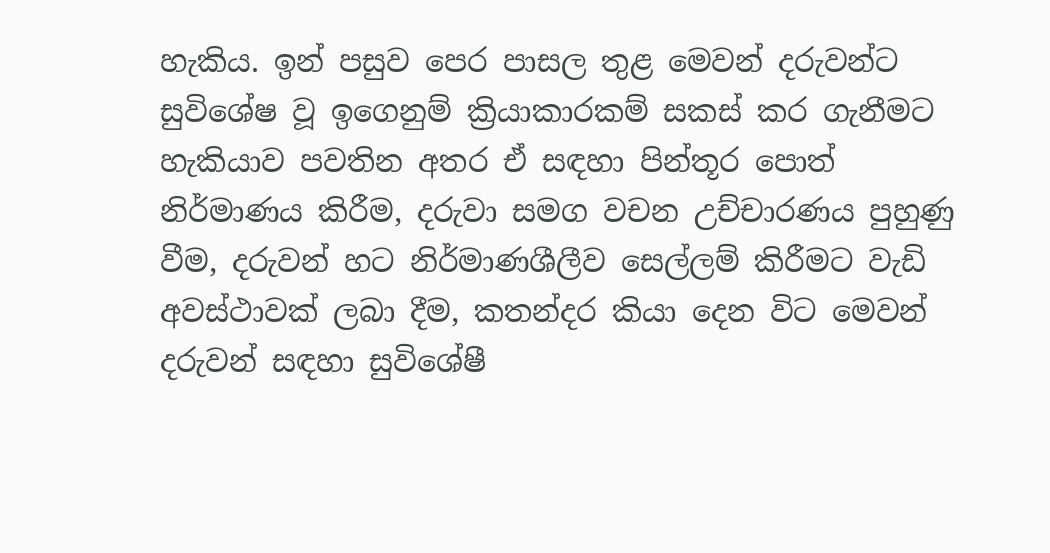හැකිය. ඉන් පසුව පෙර පාසල තුළ මෙවන් දරුවන්ට සුවිශේෂ වූ ඉගෙනුම් ක්‍රියාකාරකම් සකස් කර ගැනීමට හැකියාව පවතින අතර ඒ සඳහා පින්තූර පොත් නිර්මාණය කිරීම, දරුවා සමග වචන උච්චාරණය පුහුණු වීම, දරුවන් හට නිර්මාණශීලීව සෙල්ලම් කිරීමට වැඩි අවස්ථාවක් ලබා දීම, කතන්දර කියා දෙන විට මෙවන් දරුවන් සඳහා සුවිශේෂී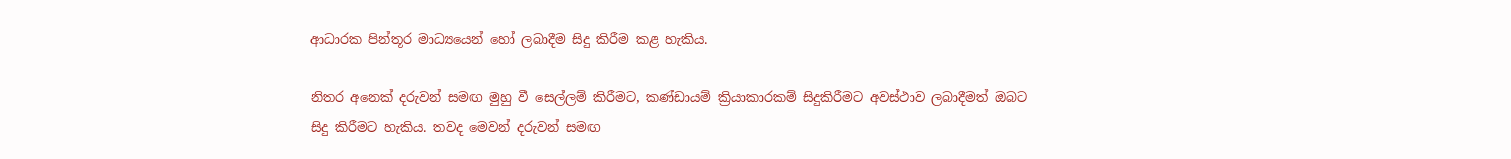ආධාරක පින්තූර මාධ්‍යයෙන් හෝ ලබාදීම සිදු කිරීම කළ හැකිය.

නිතර අනෙක් දරුවන් සමඟ මුහු වී සෙල්ලම් කිරීමට, කණ්ඩායම් ක්‍රියාකාරකම් සිදුකිරීමට අවස්ථාව ලබාදීමත් ඔබට සිදු කිරීමට හැකිය. තවද මෙවන් දරුවන් සමඟ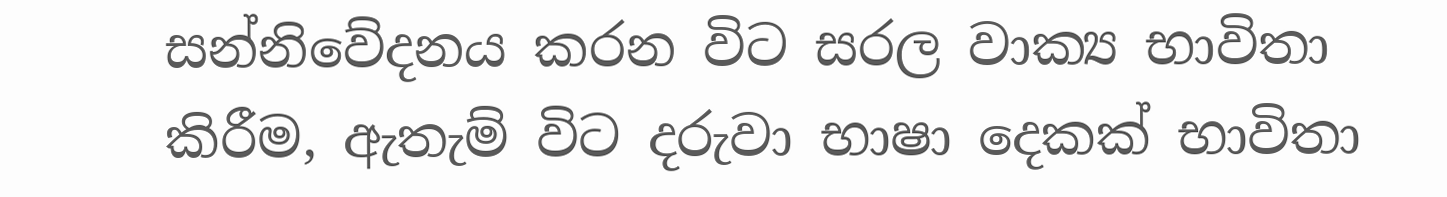සන්නිවේදනය කරන විට සරල වාක්‍ය භාවිතා කිරීම, ඇතැම් විට දරුවා භාෂා දෙකක් භාවිතා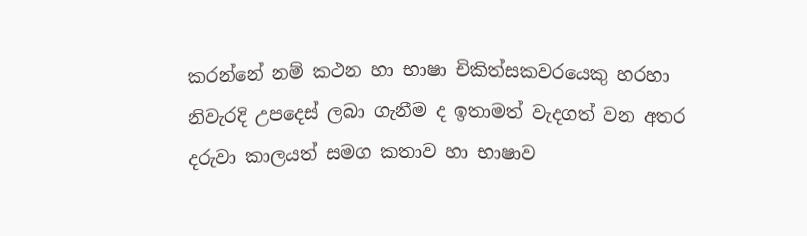කරන්නේ නම් කථන හා භාෂා චිකිත්සකවරයෙකු හරහා නිවැරදි උපදෙස් ලබා ගැනීම ද ඉතාමත් වැදගත් වන අතර දරුවා කාලයත් සමග කතාව හා භාෂාව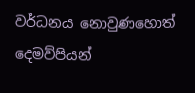වර්ධනය නොවුණහොත් දෙමව්පියන්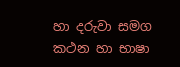හා දරුවා සමග කථන හා භාෂා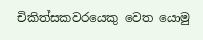චිකිත්සකවරයෙකු වෙත යොමු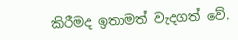කිරීමද ඉතාමත් වැදගත් වේ.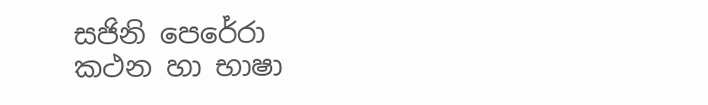සජිනි පෙරේරා
කථන හා භාෂා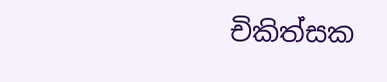චිකිත්සක